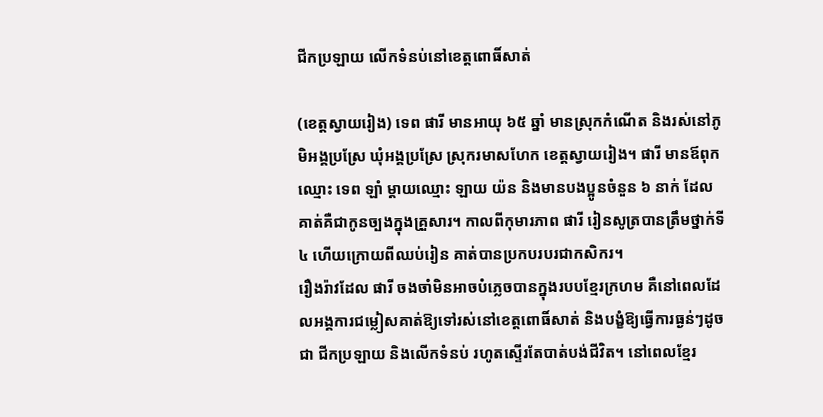ជីកប្រឡាយ លើកទំនប់នៅខេត្តពោធិ៍សាត់

(ខេត្តស្វាយរៀង) ទេព ផារី មានអាយុ ៦៥ ឆ្នាំ មានស្រុកកំណើត និងរស់នៅភូមិអង្គប្រស្រែ ឃុំអង្គប្រស្រែ ស្រុករមាសហែក ខេត្តស្វាយរៀង។ ផារី មានឪពុកឈ្មោះ ទេព ឡាំ ម្តាយឈ្មោះ ឡាយ យ៉ន និងមានបងប្អូនចំនួន ៦ នាក់ ដែលគាត់គឺជាកូនច្បងក្នុងគ្រួសារ។ កាលពីកុមារភាព ផារី រៀនសូត្របានត្រឹមថ្នាក់ទី ៤ ហើយក្រោយពីឈប់រៀន គាត់បានប្រកបរបរជាកសិករ។
រឿងរ៉ាវដែល ផារី ចងចាំមិនអាចបំភ្លេចបានក្នុងរបបខ្មែរក្រហម គឺនៅពេលដែលអង្គការជម្លៀសគាត់ឱ្យទៅរស់នៅខេត្តពោធិ៍សាត់ និងបង្ខំឱ្យធ្វើការធ្ងន់ៗដូចជា ជីកប្រឡាយ និងលើកទំនប់ រហូតស្ទើរតែបាត់បង់ជីវិត។ នៅពេលខ្មែរ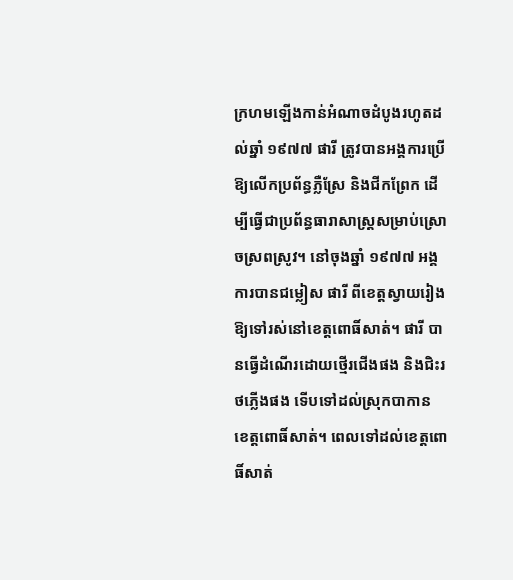ក្រហមឡើងកាន់អំណាចដំបូងរហូតដល់ឆ្នាំ ១៩៧៧ ផារី ត្រូវបានអង្គការប្រើឱ្យលើកប្រព័ន្ធភ្លឺស្រែ និងជីកព្រែក ដើម្បីធ្វើជាប្រព័ន្ធធារាសាស្ត្រសម្រាប់ស្រោចស្រពស្រូវ។ នៅចុងឆ្នាំ ១៩៧៧ អង្គការបានជម្លៀស ផារី ពីខេត្តស្វាយរៀងឱ្យទៅរស់នៅខេត្តពោធិ៍សាត់។ ផារី បានធ្វើដំណើរដោយថ្មើរជើងផង និងជិះរថភ្លើងផង ទើបទៅដល់ស្រុកបាកាន ខេត្តពោធិ៍សាត់។ ពេលទៅដល់ខេត្តពោធិ៍សាត់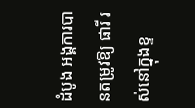ដំបូង អង្គការបានតម្រូវឱ្យ ផារី រស់នៅក្នុងខ្ទ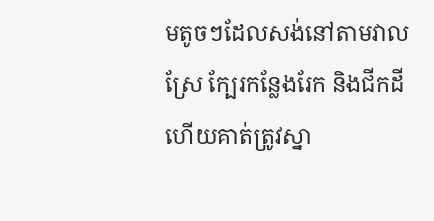មតូចៗដែលសង់នៅតាមវាលស្រែ ក្បែរកន្លែងរែក និងជីកដី ហើយគាត់ត្រូវស្នា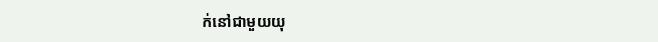ក់នៅជាមួយយុ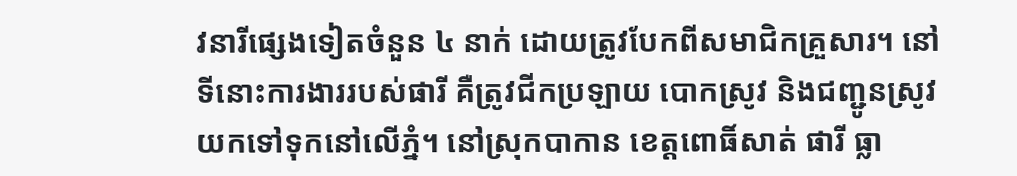វនារីផ្សេងទៀតចំនួន ៤ នាក់ ដោយត្រូវបែកពីសមាជិកគ្រួសារ។ នៅទីនោះការងាររបស់ផារី គឺត្រូវជីកប្រឡាយ បោកស្រូវ និងជញ្ជូនស្រូវយកទៅទុកនៅលើភ្នំ។ នៅស្រុកបាកាន ខេត្តពោធិ៍សាត់ ផារី ធ្លា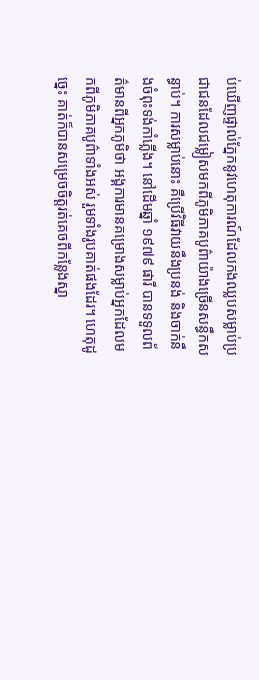ប់ឃើញផ្ទាល់ភ្នែកនូវហេតុការណ៍ដែលកងឈ្លបសម្លាប់ប្រជាជនដែលជម្លៀសមកពីភូមិភាគបូព៌ាយ៉ាងច្រើនសន្ធឹកសន្ធាប់។ ការសម្លាប់នោះ គឺប្រើវិធីវាយនឹងប្រនង់ និងចាក់នឹងចំពុះទង់កាំភ្លើង។ នៅដើមឆ្នាំ ១៩៧៩ ផារី បានទទួលព័ត៌មានពីអ្នកភូមិថា អង្គការមានគម្រោងសម្លាប់អ្នកដែលមកពីភូមិភាគបូព៌ាទាំងអស់ រួមទាំងរូបគាត់ផងដែរ។ ហេតុដូច្នេះ គាត់ក៏បានសម្រេចចិត្តរត់គេចពីកន្លែងស្នា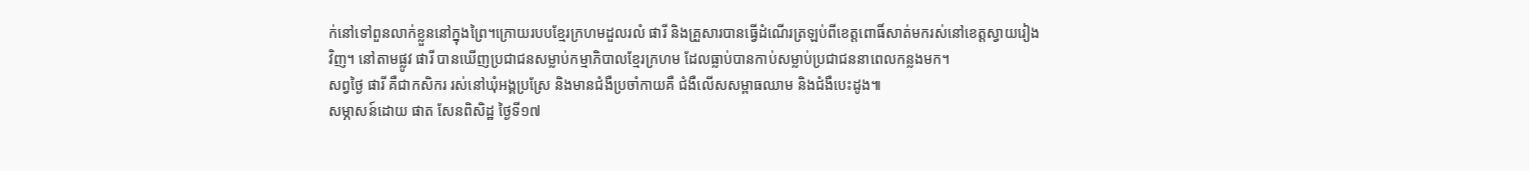ក់នៅទៅពួនលាក់ខ្លួននៅក្នុងព្រៃ។ក្រោយរបបខ្មែរក្រហមដួលរលំ ផារី និងគ្រួសារបានធ្វើដំណើរត្រឡប់ពីខេត្តពោធិ៍សាត់មករស់នៅខេត្តស្វាយរៀងវិញ។ នៅតាមផ្លូវ ផារី បានឃើញប្រជាជនសម្លាប់កម្មាភិបាលខ្មែរក្រហម ដែលធ្លាប់បានកាប់សម្លាប់ប្រជាជននាពេលកន្លងមក។
សព្វថ្ងៃ ផារី គឺជាកសិករ រស់នៅឃុំអង្គប្រស្រែ និងមានជំងឺប្រចាំកាយគឺ ជំងឺលើសសម្ពាធឈាម និងជំងឺបេះដូង៕
សម្ភាសន៍ដោយ ផាត សែនពិសិដ្ឋ ថ្ងៃទី១៧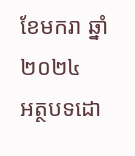ខែមករា ឆ្នាំ២០២៤
អត្ថបទដោ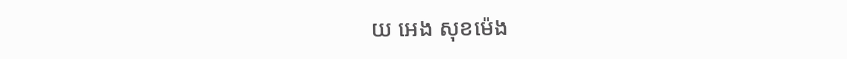យ អេង សុខម៉េង